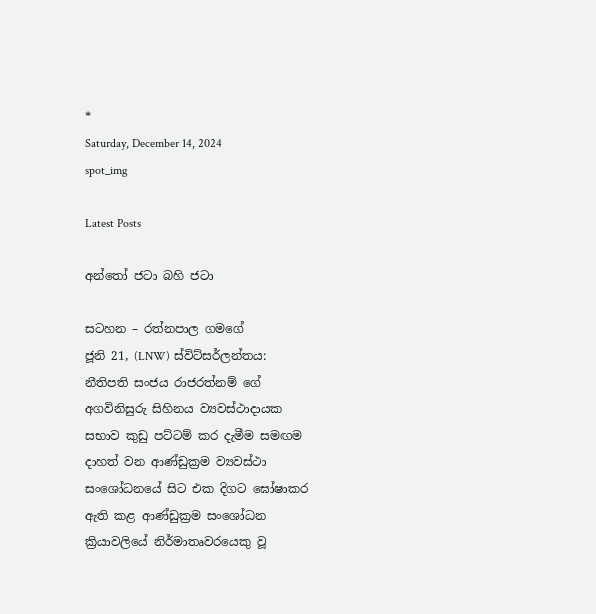*
Saturday, December 14, 2024
spot_img

Latest Posts

අන්තෝ ජටා බහි ජටා

සටහන – රත්නපාල ගමගේ
ජූනි 21, (LNW) ස්විට්සර්ලන්තය:
නීතිපති සංජය රාජරත්නම් ගේ අගවිනිසුරු සිහිනය ව්‍යවස්ථාදායක සභාව කුඩු පට්ටම් කර දැමීම සමඟම දාහත් වන ආණ්ඩුක්‍රම ව්‍යවස්ථා සංශෝධනයේ සිට එක දිගට ඝෝෂාකර ඇති කළ ආණ්ඩුක්‍රම සංශෝධන ක්‍රියාවලියේ නිර්මාතෘවරයෙකු වූ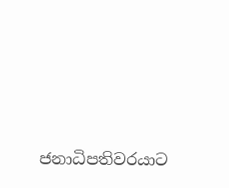ජනාධිපතිවරයාට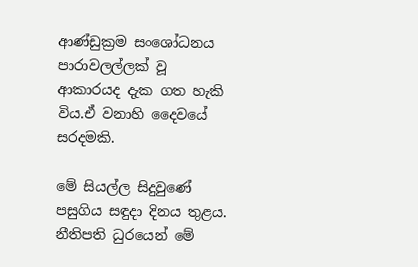ආණ්ඩුක්‍රම සංශෝධනය පාරාවලල්ලක් වූ ආකාරයද දැක ගත හැකි විය.ඒ වනාහි දෛවයේ සරදමකි.

මේ සියල්ල සිදුවුණේ පසුගිය සඳුදා දිනය තුළය. නීතිපති ධුරයෙන් මේ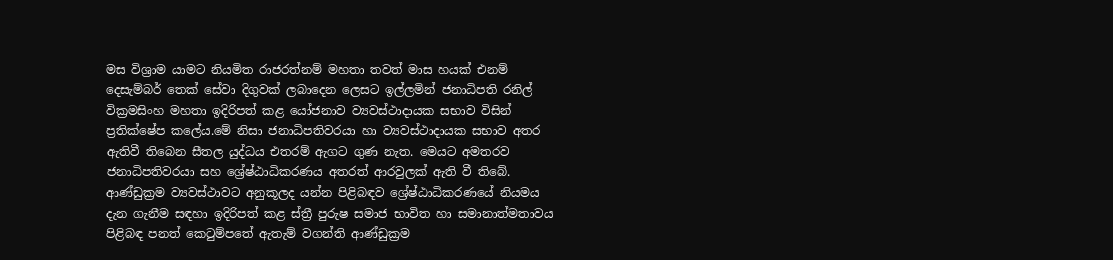මස විශ්‍රාම යාමට නියමිත රාජරත්නම් මහතා තවත් මාස හයක් එනම් දෙසැම්බර් තෙක් සේවා දිගුවක් ලබාදෙන ලෙසට ඉල්ලමින් ජනාධිපති රනිල් වික්‍රමසිංහ මහතා ඉදිරිපත් කළ යෝජනාව ව්‍යවස්ථාදායක සභාව විසින් ප්‍රතික්ෂේප කලේය.මේ නිසා ජනාධිපතිවරයා හා ව්‍යවස්ථාදායක සභාව අතර ඇතිවී තිබෙන සීතල යුද්ධය එතරම් ඇගට ගුණ නැත. මෙයට අමතරව ජනාධිපතිවරයා සහ ශ්‍රේෂ්ඨාධිකරණය අතරත් ආරවුලක් ඇති වී තිබේ. ආණ්ඩුක්‍රම ව්‍යවස්ථාවට අනුකූලද යන්න පිළිබඳව ශ්‍රේෂ්ඨාධිකරණයේ නියමය දැන ගැනීම සඳහා ඉදිරිපත් කළ ස්ත්‍රී පුරුෂ සමාජ භාවිත හා සමානාත්මතාවය පිළිබඳ පනත් කෙටුම්පතේ ඇතැම් වගන්ති ආණ්ඩුක්‍රම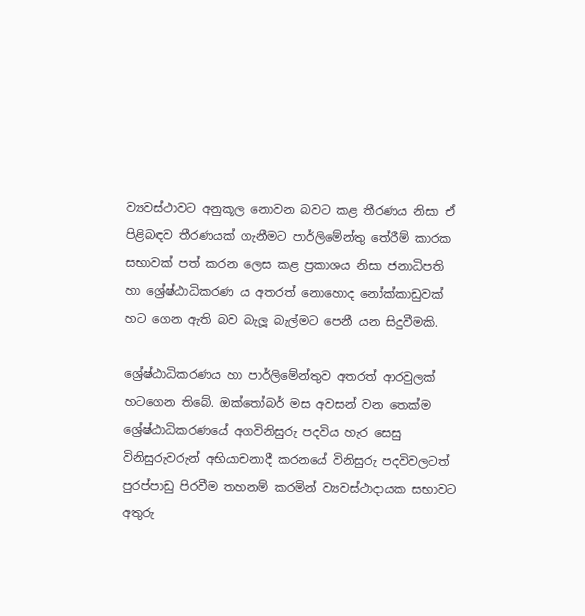ව්‍යවස්ථාවට අනුකූල නොවන බවට කළ තීරණය නිසා ඒ පිළිබඳව තීරණයක් ගැනීමට පාර්ලිමේන්තු තේරීම් කාරක සභාවක් පත් කරන ලෙස කළ ප්‍රකාශය නිසා ජනාධිපති හා ශ්‍රේෂ්ඨාධිකරණ ය අතරත් නොහොද නෝක්කාඩුවක් හට ගෙන ඇති බව බැලූ බැල්මට පෙනී යන සිදුවීමකි.

ශ්‍රේෂ්ඨාධිකරණය හා පාර්ලිමේන්තුව අතරත් ආරවුලක් හටගෙන තිබේ. ඔක්තෝබර් මස අවසන් වන තෙක්ම ශ්‍රේෂ්ඨාධිකරණයේ අගවිනිසුරු පදවිය හැර සෙසු විනිසුරුවරුන් අභියාචනාදී කරනයේ විනිසුරු පදවිවලටත් පුරප්පාඩු පිරවීම තහනම් කරමින් ව්‍යවස්ථාදායක සභාවට අතුරු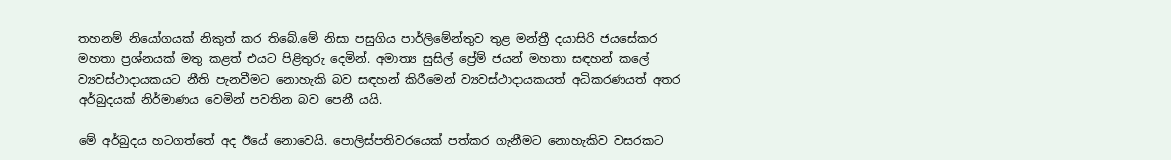තහනම් නියෝගයක් නිකුත් කර තිබේ.මේ නිසා පසුගිය පාර්ලිමේන්තුව තුළ මන්ත්‍රී දයාසිරි ජයසේකර මහතා ප්‍රශ්නයක් මතු කළත් එයට පිළිතුරු දෙමින්. අමාත්‍ය සුසිල් ප්‍රේම් ජයන් මහතා සඳහන් කලේ ව්‍යවස්ථාදායකයට නීති පැනවීමට නොහැකි බව සඳහන් කිරීමෙන් ව්‍යවස්ථාදායකයත් අධිකරණයත් අතර අර්බුදයක් නිර්මාණය වෙමින් පවතින බව පෙනී යයි.

මේ අර්බුදය හටගත්තේ අද ඊයේ නොවෙයි. පොලිස්පතිවරයෙක් පත්කර ගැනීමට නොහැකිව වසරකට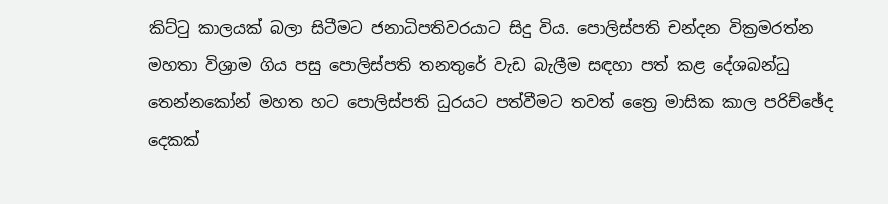කිට්ටු කාලයක් බලා සිටීමට ජනාධිපතිවරයාට සිදු විය. පොලිස්පති චන්දන වික්‍රමරත්න මහතා විශ්‍රාම ගිය පසු පොලිස්පති තනතුරේ වැඩ බැලීම සඳහා පත් කළ දේශබන්ධු තෙන්නකෝන් මහත හට පොලිස්පති ධුරයට පත්වීමට තවත් ත්‍රෛ මාසික කාල පරිච්ඡේද දෙකක්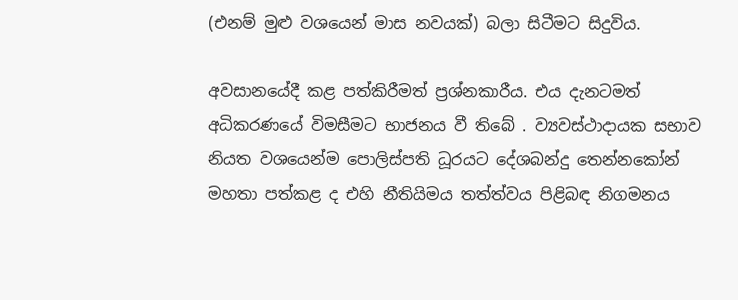(එනම් මුළු වශයෙන් මාස නවයක්) බලා සිටීමට සිදුවිය.

අවසානයේදී කළ පත්කිරීමත් ප්‍රශ්නකාරීය. එය දැනටමත් අධිකරණයේ විමසීමට භාජනය වී තිබේ . ව්‍යවස්ථාදායක සභාව නියත වශයෙන්ම පොලිස්පති ධූරයට දේශබන්දු තෙන්නකෝන් මහතා පත්කළ ද එහි නීතියිමය තත්ත්වය පිළිබඳ නිගමනය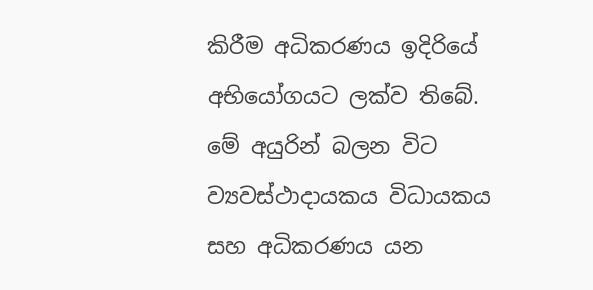කිරීම අධිකරණය ඉදිරියේ අභියෝගයට ලක්ව තිබේ. මේ අයුරින් බලන විට ව්‍යවස්ථාදායකය විධායකය සහ අධිකරණය යන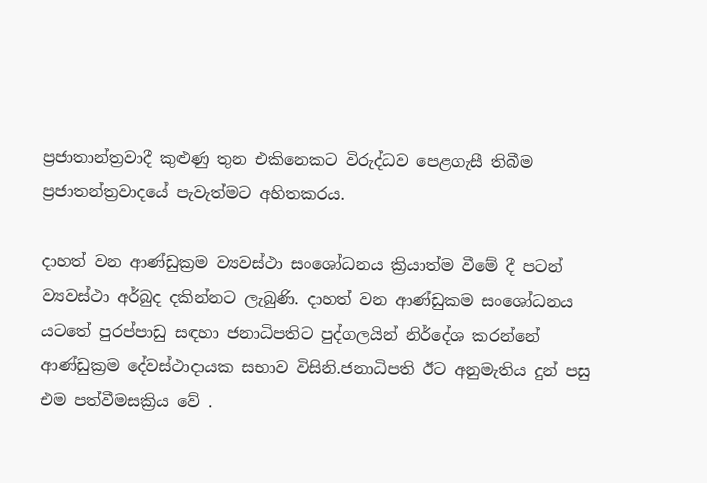ප්‍රජාතාන්ත්‍රවාදී කුළුණු තුන එකිනෙකට විරුද්ධව පෙළගැසී තිබීම ප්‍රජාතන්ත්‍රවාදයේ පැවැත්මට අහිතකරය.

දාහත් වන ආණ්ඩුක්‍රම ව්‍යවස්ථා සංශෝධනය ක්‍රියාත්ම වීමේ දී පටන් ව්‍යවස්ථා අර්බුද දකින්නට ලැබුණි. දාහත් වන ආණ්ඩුකම සංශෝධනය යටතේ පුරප්පාඩු සඳහා ජනාධිපතිට පුද්ගලයින් නිර්දේශ කරන්නේ ආණ්ඩුක්‍රම දේවස්ථාදායක සභාව විසිනි.ජනාධිපති ඊට අනුමැතිය දුන් පසු එම පත්වීමසක්‍රිය වේ .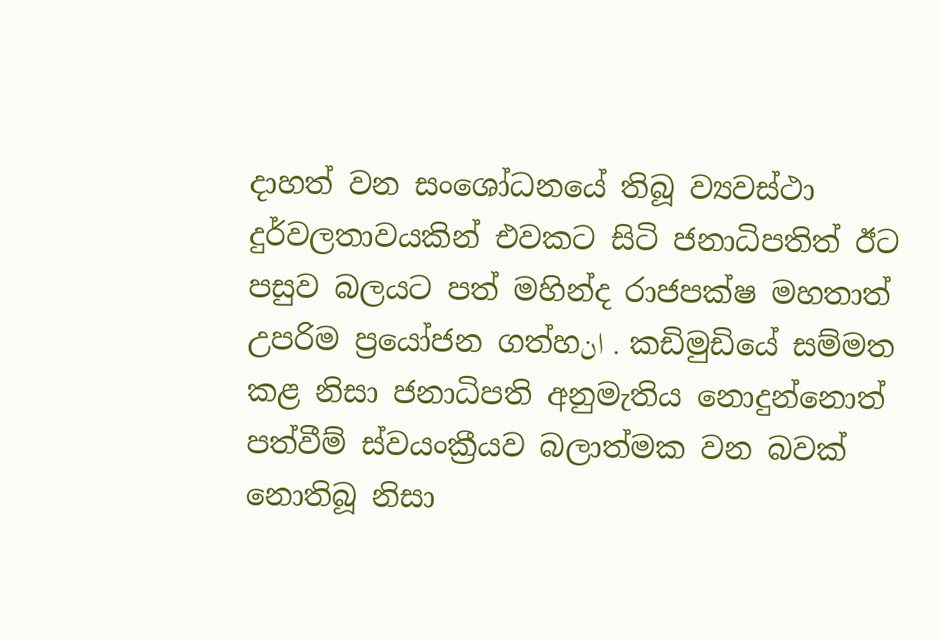දාහත් වන සංශෝධනයේ තිබූ ව්‍යවස්ථා දුර්වලතාවයකින් එවකට සිටි ජනාධිපතිත් ඊට පසුව බලයට පත් මහින්ද රාජපක්ෂ මහතාත් උපරිම ප්‍රයෝජන ගත්හان . කඩිමුඩියේ සම්මත කළ නිසා ජනාධිපති අනුමැතිය නොදුන්නොත් පත්වීම් ස්වයංක්‍රීයව බලාත්මක වන බවක් නොතිබූ නිසා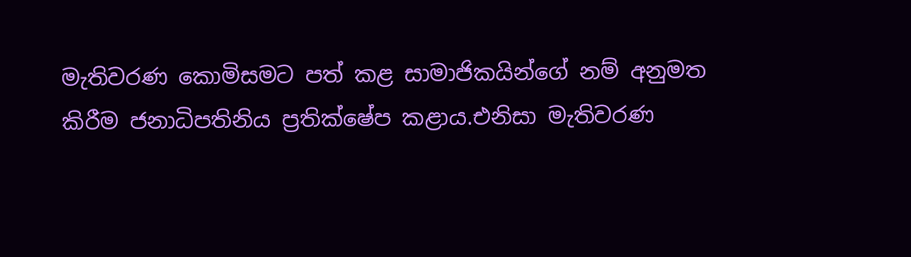මැතිවරණ කොමිසමට පත් කළ සාමාජිකයින්ගේ නම් අනුමත කිරීම ජනාධිපතිනිය ප්‍රතික්ෂේප කළාය.එනිසා මැතිවරණ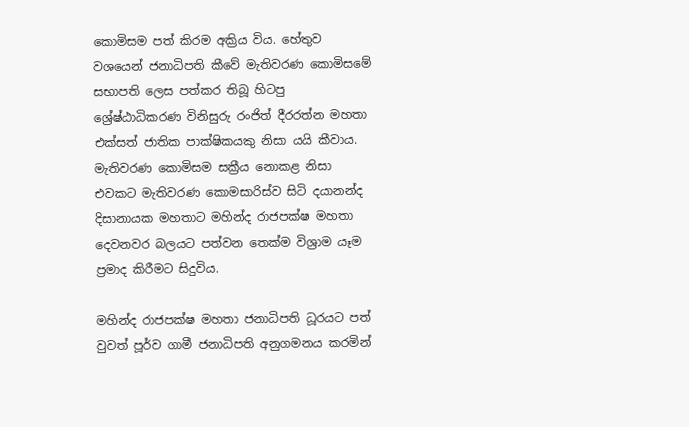කොමිසම පත් කිරම අක්‍රිය විය. හේතුව වශයෙන් ජනාධිපති කීවේ මැතිවරණ කොමිසමේ සභාපති ලෙස පත්කර තිබූ හිටපු ශ්‍රේෂ්ඨාධිකරණ විනිසුරු රංජිත් දීරරත්න මහතා එක්සත් ජාතික පාක්ෂිකයකු නිසා යයි කීවාය. මැතිවරණ කොමිසම සක්‍රීය නොකළ නිසා එවකට මැතිවරණ කොමසාරිස්ව සිටි දයානන්ද දිසානායක මහතාට මහින්ද රාජපක්ෂ මහතා දෙවනවර බලයට පත්වන තෙක්ම විශ්‍රාම යෑම ප්‍රමාද කිරීමට සිදුවිය.

මහින්ද රාජපක්ෂ මහතා ජනාධිපති ධූරයට පත් වුවත් පූර්ව ගාමී ජනාධිපති අනුගමනය කරමින්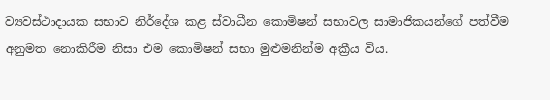ව්‍යවස්ථාදායක සභාව නිර්දේශ කළ ස්වාධීන කොමිෂන් සභාවල සාමාජිකයන්ගේ පත්වීම අනුමත නොකිරීම නිසා එම කොමිෂන් සභා මුළුමනින්ම අක්‍රීය විය.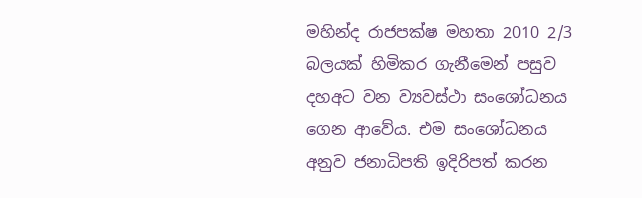මහින්ද රාජපක්ෂ මහතා 2010 2/3 බලයක් හිමිකර ගැනීමෙන් පසුව දහඅට වන ව්‍යවස්ථා සංශෝධනය ගෙන ආවේය. එම සංශෝධනය අනුව ජනාධිපති ඉදිරිපත් කරන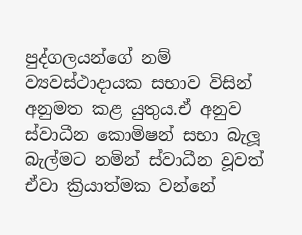පුද්ගලයන්ගේ නම් ව්‍යවස්ථාදායක සභාව විසින් අනුමත කළ යුතුය.ඒ අනුව ස්වාධීන කොමිෂන් සභා බැලූ බැල්මට නමින් ස්වාධීන වූවත් ඒවා ක්‍රියාත්මක වන්නේ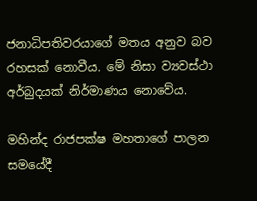ජනාධිපතිවරයාගේ මතය අනුව බව රහසක් නොවීය. මේ නිසා ව්‍යවස්ථා අර්බුදයක් නිර්මාණය නොවේය.

මහින්ද රාජපක්ෂ මහතාගේ පාලන සමයේදී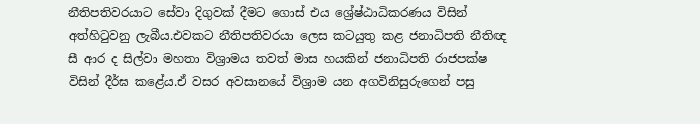නීතිපතිවරයාට සේවා දිගුවක් දීමට ගොස් එය ශ්‍රේෂ්ඨාධිකරණය විසින් අත්හිටුවනු ලැබීය.එවකට නීතිපතිවරයා ලෙස කටයුතු කළ ජනාධිපති නීතිඥ සී ආර ද සිල්වා මහතා විශ්‍රාමය තවත් මාස හයකින් ජනාධිපති රාජපක්ෂ විසින් දීර්ඝ කළේය.ඒ වසර අවසානයේ විශ්‍රාම යන අගවිනිසුරුගෙන් පසු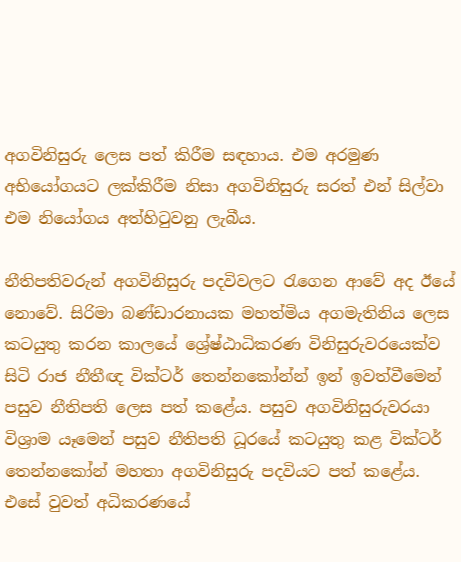අගවිනිසුරු ලෙස පත් කිරීම සඳහාය. එම අරමුණ අභියෝගයට ලක්කිරීම නිසා අගවිනිසුරු සරත් එන් සිල්වා එම නියෝගය අත්හිටුවනු ලැබීය.

නීතිපතිවරුන් අගවිනිසුරු පදවිවලට රැගෙන ආවේ අද ඊයේ නොවේ. සිරිමා බණ්ඩාරනායක මහත්මිය අගමැතිනිය ලෙස කටයුතු කරන කාලයේ ශ්‍රේෂ්ඨාධිකරණ විනිසුරුවරයෙක්ව සිටි රාජ නීතීඥ වික්ටර් තෙන්නකෝන්න් ඉන් ඉවත්වීමෙන් පසුව නීතිපති ලෙස පත් කළේය. පසුව අගවිනිසුරුවරයා විශ්‍රාම යෑමෙන් පසුව නීතිපති ධූරයේ කටයුතු කළ වික්ටර් තෙන්නකෝන් මහතා අගවිනිසුරු පදවියට පත් කළේය. එසේ වුවත් අධිකරණයේ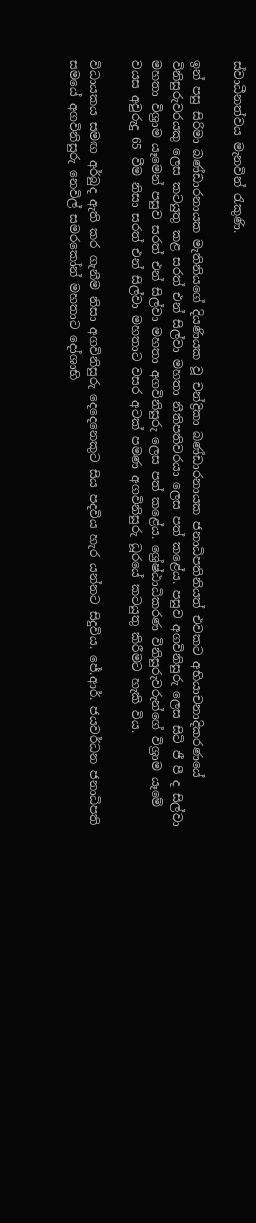ස්වාධීනත්වය මැනවින් රැකුණි.

ඉන් පසු සිරිමා බණ්ඩාරනායක මැතිනියගේ දියණියක වූ චන්ද්‍රිකා බණ්ඩාරනායක ජනාධිපතිනියත් එවකට අභියාචනාදිකරණයේ විනිසුරුවරයකු ලෙස කටයුතු කළ සරත් එන් සිල්වා මහතා නීතිපතිවරයා ලෙස පත් කළේය. පසුව අගවිනිසුරු ලෙස සිටි ජී පී ද සිල්වා මහතා විශ්‍රාම යෑමෙන් පසුව සරත් එන් සිල්වා මහතා අගවිනිසුරු ලෙස පත් කළේය. ශ්‍රේෂ්ඨාධිකරණ විනිසුරුවරුන්ගේ විශ්‍රාම යෑමේ වයස අවුරුදු 65 වීම නිසා සරත් එන් සිල්වා මහතාට වසර අටක් පමණ අගවිනිසුරු ධූරයේ කටයුතු කිරීමට හැකි විය.

විධායකය සමඟ අර්බුද ඇති කර ගැනීම නිසා අගවිනිසුරු දෙදෙනෙකුට සිය පදවිය හැර යන්නට සිදුවිය. ජේ.ආර්. ජයවර්ධන ජනාධිපති සමයේ අගවිනිසුරු නෙවිල් සමරකෝන් මහතාට දෝශාභි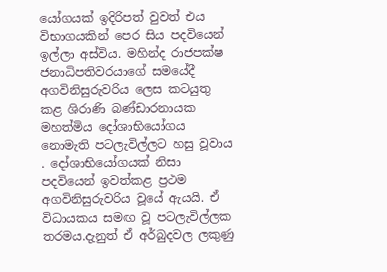යෝගයක් ඉදිරිපත් වුවත් එය විභාගයකින් පෙර සිය පදවියෙන් ඉල්ලා අස්විය. මහින්ද රාජපක්ෂ ජනාධිපතිවරයාගේ සමයේදී අගවිනිසුරුවරිය ලෙස කටයුතු කළ ශිරාණි බණ්ඩාරනායක මහත්මිය දෝශාභියෝගය නොමැති පටලැවිල්ලට හසු වූවාය . දෝශාභියෝගයක් නිසා පදවියෙන් ඉවත්කළ ප්‍රථම අගවිනිසුරුවරිය වූයේ ඇයයි. ඒ විධායකය සමඟ වූ පටලැවිල්ලක තරමය.දැනුත් ඒ අර්බුදවල ලකුණු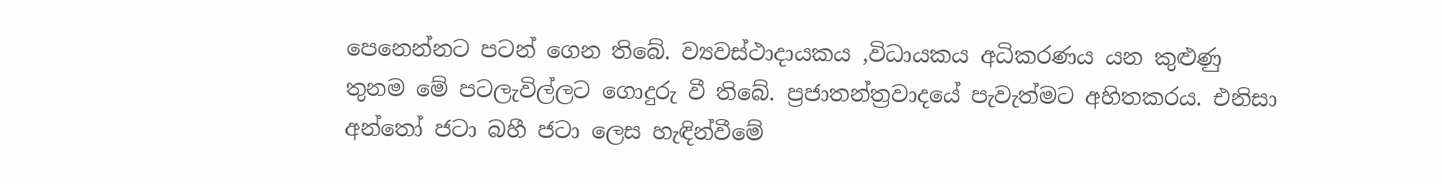පෙනෙන්නට පටන් ගෙන තිබේ. ව්‍යවස්ථාදායකය ,විධායකය අධිකරණය යන කුළුණු තුනම මේ පටලැවිල්ලට ගොදුරු වී තිබේ. ප්‍රජාතන්ත්‍රවාදයේ පැවැත්මට අහිතකරය. එනිසා අන්තෝ ජටා බහී ජටා ලෙස හැඳින්වීමේ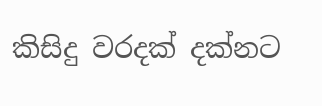කිසිදු වරදක් දක්නට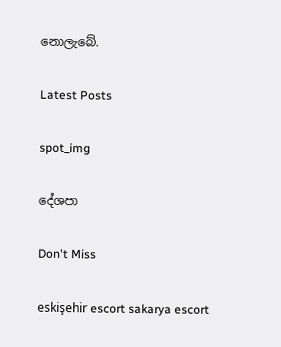නොලැබේ.

Latest Posts

spot_img

දේශපා

Don't Miss

eskişehir escort sakarya escort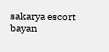sakarya escort bayan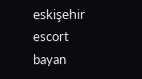eskişehir escort bayan